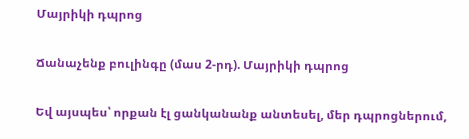Մայրիկի դպրոց

Ճանաչենք բուլինգը (մաս 2-րդ). Մայրիկի դպրոց

Եվ այսպես՝ որքան էլ ցանկանանք անտեսել, մեր դպրոցներում,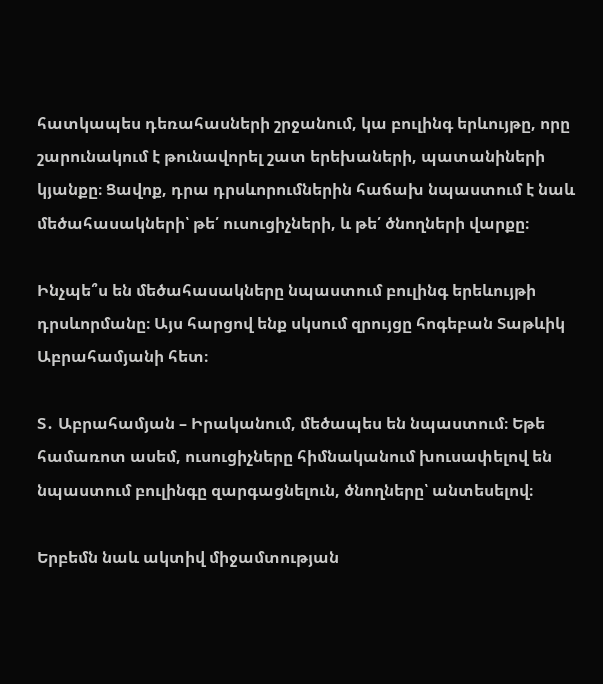հատկապես դեռահասների շրջանում, կա բուլինգ երևույթը, որը շարունակում է թունավորել շատ երեխաների, պատանիների կյանքը։ Ցավոք, դրա դրսևորումներին հաճախ նպաստում է նաև մեծահասակների՝ թե՛ ուսուցիչների, և թե՛ ծնողների վարքը։

Ինչպե՞ս են մեծահասակները նպաստում բուլինգ երեևույթի դրսևորմանը։ Այս հարցով ենք սկսում զրույցը հոգեբան Տաթևիկ Աբրահամյանի հետ։

Տ․ Աբրահամյան – Իրականում, մեծապես են նպաստում։ Եթե համառոտ ասեմ, ուսուցիչները հիմնականում խուսափելով են նպաստում բուլինգը զարգացնելուն, ծնողները՝ անտեսելով։

Երբեմն նաև ակտիվ միջամտության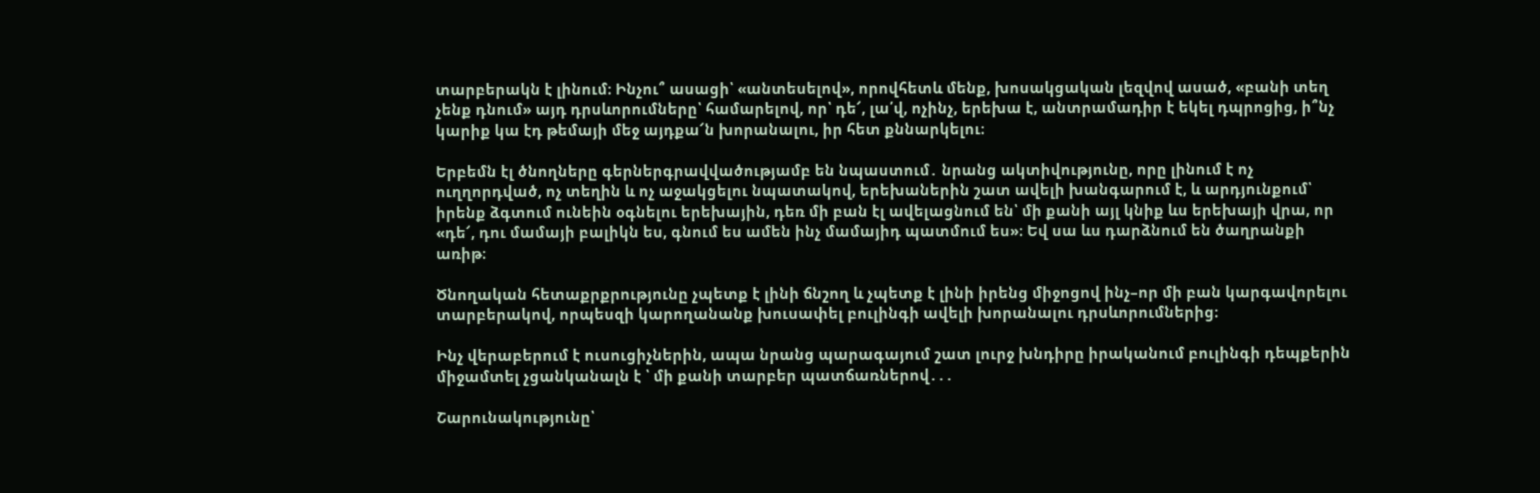տարբերակն է լինում։ Ինչու՞ ասացի՝ «անտեսելով», որովհետև մենք, խոսակցական լեզվով ասած, «բանի տեղ չենք դնում» այդ դրսևորումները՝ համարելով, որ՝ դե՜, լա՛վ, ոչինչ, երեխա է, անտրամադիր է եկել դպրոցից, ի՞նչ կարիք կա էդ թեմայի մեջ այդքա՜ն խորանալու, իր հետ քննարկելու։

Երբեմն էլ ծնողները գերներգրավվածությամբ են նպաստում․ նրանց ակտիվությունը, որը լինում է ոչ ուղղորդված, ոչ տեղին և ոչ աջակցելու նպատակով, երեխաներին շատ ավելի խանգարում է, և արդյունքում՝ իրենք ձգտում ունեին օգնելու երեխային, դեռ մի բան էլ ավելացնում են՝ մի քանի այլ կնիք ևս երեխայի վրա, որ «դե՜, դու մամայի բալիկն ես, գնում ես ամեն ինչ մամայիդ պատմում ես»։ Եվ սա ևս դարձնում են ծաղրանքի առիթ։

Ծնողական հետաքրքրությունը չպետք է լինի ճնշող և չպետք է լինի իրենց միջոցով ինչ–որ մի բան կարգավորելու տարբերակով, որպեսզի կարողանանք խուսափել բուլինգի ավելի խորանալու դրսևորումներից։

Ինչ վերաբերում է ուսուցիչներին, ապա նրանց պարագայում շատ լուրջ խնդիրը իրականում բուլինգի դեպքերին միջամտել չցանկանալն է ՝ մի քանի տարբեր պատճառներով․․․

Շարունակությունը՝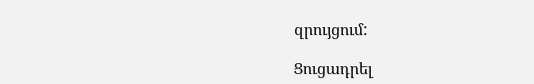զրույցում:

Ցուցադրել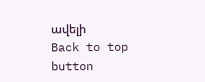ավելի
Back to top button